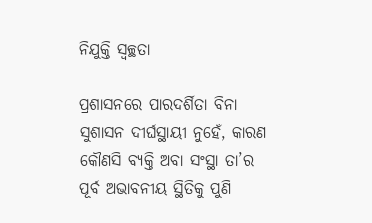ନିଯୁକ୍ତି ସ୍ବଚ୍ଛତା

ପ୍ରଶାସନରେ ପାରଦର୍ଶିତା ବିନା ସୁଶାସନ ଦୀର୍ଘସ୍ଥାୟୀ ନୁହେଁ, କାରଣ କୌଣସି ବ୍ୟକ୍ତି ଅବା ସଂସ୍ଥା ତା’ର ପୂର୍ବ ଅଭାବନୀୟ ସ୍ଥିତିକୁ ପୁଣି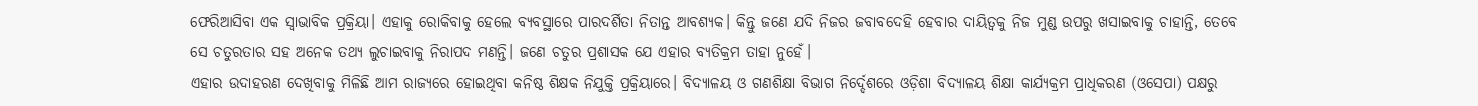ଫେରିଆସିବା ଏକ ସ୍ବାଭାବିକ ପ୍ରକ୍ରିୟା। ଏହାକୁ ରୋକିବାକୁ ହେଲେ ବ୍ୟବସ୍ଥାରେ ପାରଦର୍ଶିତା ନିତାନ୍ତ ଆବଶ୍ୟକ। କିନ୍ତୁ ଜଣେ ଯଦି ନିଜର ଜବାବଦେହି ହେବାର ଦାୟିତ୍ୱକୁ ନିଜ ମୁଣ୍ଡ ଉପରୁ ଖସାଇବାକୁ ଚାହାନ୍ତି, ତେବେ ସେ ଚତୁରତାର ସହ ଅନେକ ତଥ୍ୟ ଲୁଚାଇବାକୁ ନିରାପଦ ମଣନ୍ତି। ଜଣେ ଚତୁର ପ୍ରଶାସକ ଯେ ଏହାର ବ୍ୟତିକ୍ରମ ତାହା ନୁହେଁ।
ଏହାର ଉଦାହରଣ ଦେଖିବାକୁ ମିଳିଛି ଆମ ରାଜ୍ୟରେ ହୋଇଥିବା କନିଷ୍ଠ ଶିକ୍ଷକ ନିଯୁକ୍ତି ପ୍ରକ୍ରିୟାରେ। ବିଦ୍ୟାଳୟ ଓ ଗଣଶିକ୍ଷା ବିଭାଗ ନିର୍ଦ୍ଦେଶରେ ଓଡ଼ିଶା ବିଦ୍ୟାଳୟ ଶିକ୍ଷା କାର୍ଯ୍ୟକ୍ରମ ପ୍ରାଧିକରଣ (ଓସେପା) ପକ୍ଷରୁ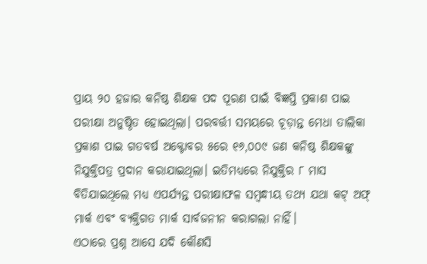ପ୍ରାୟ ୨୦ ହଜାର କନିଷ୍ଠ ଶିକ୍ଷକ ପଦ ପୂରଣ ପାଇଁ ବିଜ୍ଞପ୍ତି ପ୍ରକାଶ ପାଇ ପରୀକ୍ଷା ଅନୁଷ୍ଠିତ ହୋଇଥିଲା। ପରବର୍ତ୍ତୀ ସମୟରେ ଚୂଡ଼ାନ୍ତ ମେଧା ତାଲିକା ପ୍ରକାଶ ପାଇ ଗତବର୍ଷ ଅକ୍ଟୋବର ୫ରେ ୧୬,୦୦୯ ଜଣ କନିଷ୍ଠ ଶିକ୍ଷକଙ୍କୁ ନିଯୁକ୍ତିପତ୍ର ପ୍ରଦାନ କରାଯାଇଥିଲା। ଇତିମଧ୍ୟରେ ନିଯୁକ୍ତିର ୮ ମାସ ବିତିଯାଇଥିଲେ ମଧ୍ୟ ଏପର୍ଯ୍ୟନ୍ତ ପରୀକ୍ଷାଫଳ ସମ୍ବନ୍ଧୀୟ ତଥ୍ୟ ଯଥା କଟ୍‌ ଅଫ୍‌ ମାର୍କ ଏବଂ ବ୍ୟକ୍ତିଗତ ମାର୍କ ସାର୍ବଜନୀନ କରାଗଲା ନାହିଁ।
ଏଠାରେ ପ୍ରଶ୍ନ ଆସେ ଯଦି କୌଣସି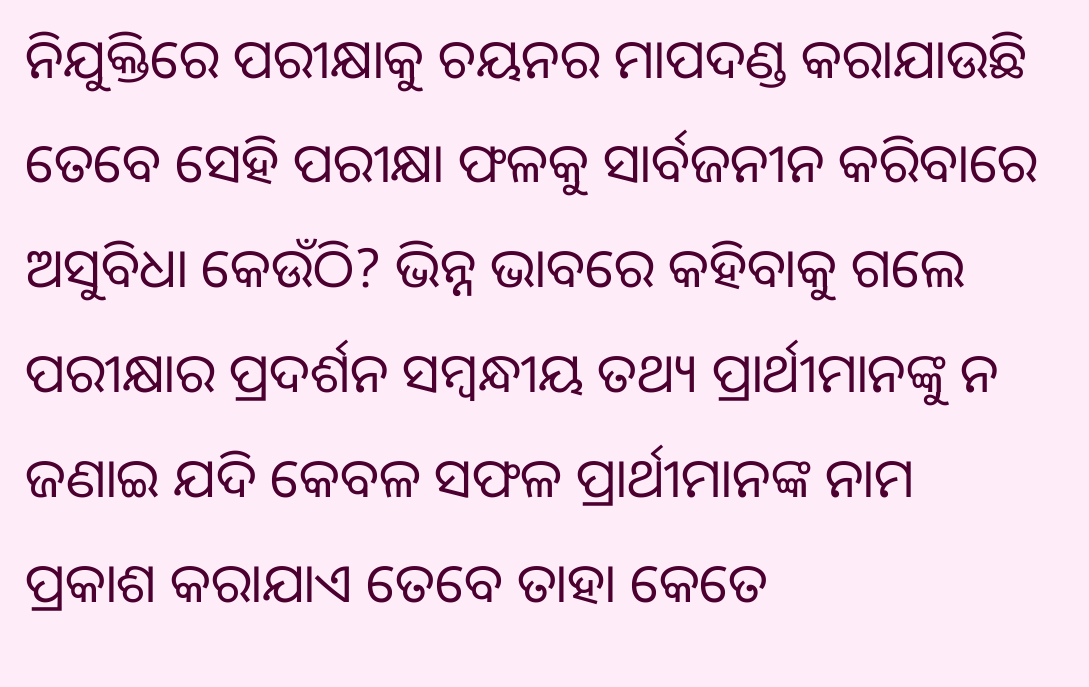ନିଯୁକ୍ତିରେ ପରୀକ୍ଷାକୁ ଚୟନର ମାପଦଣ୍ଡ କରାଯାଉଛି ତେବେ ସେହି ପରୀକ୍ଷା ଫଳକୁ ସାର୍ବଜନୀନ କରିବାରେ ଅସୁବିଧା କେଉଁଠି? ଭିନ୍ନ ଭାବରେ କହିବାକୁ ଗଲେ ପରୀକ୍ଷାର ପ୍ରଦର୍ଶନ ସମ୍ବନ୍ଧୀୟ ତଥ୍ୟ ପ୍ରାର୍ଥୀମାନଙ୍କୁ ନ ଜଣାଇ ଯଦି କେବଳ ସଫଳ ପ୍ରାର୍ଥୀମାନଙ୍କ ନାମ ପ୍ରକାଶ କରାଯାଏ ତେବେ ତାହା କେତେ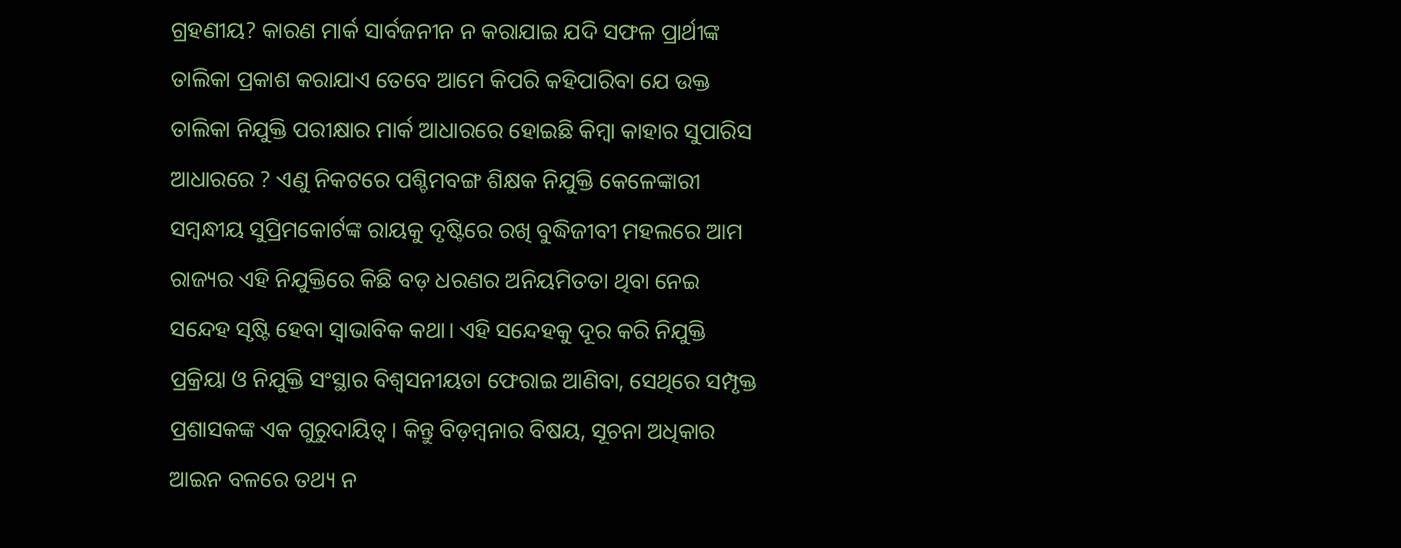ଗ୍ରହଣୀୟ? କାରଣ ମାର୍କ ସାର୍ବଜନୀନ ନ କରାଯାଇ ଯଦି ସଫଳ ପ୍ରାର୍ଥୀଙ୍କ ତାଲିକା ପ୍ରକାଶ କରାଯାଏ ତେବେ ଆମେ କିପରି କହିପାରିବା ଯେ ଉକ୍ତ ତାଲିକା ନିଯୁକ୍ତି ପରୀକ୍ଷାର ମାର୍କ ଆଧାରରେ ହୋଇଛି କିମ୍ବା କାହାର ସୁପାରିସ ଆଧାରରେ ? ଏଣୁ ନିକଟରେ ପଶ୍ଚିମବଙ୍ଗ ଶିକ୍ଷକ ନିଯୁକ୍ତି କେଳେଙ୍କାରୀ ସମ୍ବନ୍ଧୀୟ ସୁପ୍ରିମକୋର୍ଟଙ୍କ ରାୟକୁ ଦୃଷ୍ଟିରେ ରଖି ବୁଦ୍ଧିଜୀବୀ ମହଲରେ ଆମ ରାଜ୍ୟର ଏହି ନିଯୁକ୍ତିରେ କିଛି ବଡ଼ ଧରଣର ଅନିୟମିତତା ଥିବା ନେଇ ସନ୍ଦେହ ସୃଷ୍ଟି ହେବା ସ୍ବାଭାବିକ କଥା। ଏହି ସନ୍ଦେହକୁ ଦୂର କରି ନିଯୁକ୍ତି ପ୍ରକ୍ରିୟା ଓ ନିଯୁକ୍ତି ସଂସ୍ଥାର ବିଶ୍ୱସନୀୟତା ଫେରାଇ ଆଣିବା, ସେଥିରେ ସମ୍ପୃକ୍ତ ପ୍ରଶାସକଙ୍କ ଏକ ଗୁରୁଦାୟିତ୍ୱ। କିନ୍ତୁ ବିଡ଼ମ୍ବନାର ବିଷୟ, ସୂଚନା ଅଧିକାର ଆଇନ ବଳରେ ତଥ୍ୟ ନ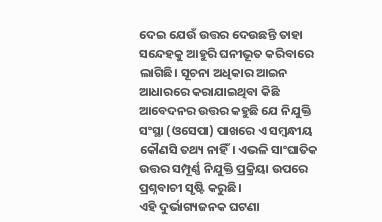ଦେଇ ଯେଉଁ ଉତ୍ତର ଦେଉଛନ୍ତି ତାହା ସନ୍ଦେହକୁ ଆହୁରି ଘନୀଭୂତ କରିବାରେ ଲାଗିଛି। ସୂଚନା ଅଧିକାର ଆଇନ ଆଧାରରେ କରାଯାଇଥିବା କିଛି ଆବେଦନର ଉତ୍ତର କହୁଛି ଯେ ନିଯୁକ୍ତି ସଂସ୍ଥା (ଓସେପା) ପାଖରେ ଏ ସମ୍ବନ୍ଧୀୟ କୌଣସି ତଥ୍ୟ ନାହିଁ। ଏଭଳି ସାଂଘାତିକ ଉତ୍ତର ସମ୍ପୂର୍ଣ୍ଣ ନିଯୁକ୍ତି ପ୍ରକ୍ରିୟା ଉପରେ ପ୍ରଶ୍ନବାଚୀ ସୃଷ୍ଟି କରୁଛି।
ଏହି ଦୁର୍ଭାଗ୍ୟଜନକ ଘଟଣା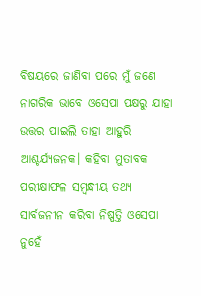ବିଷୟରେ ଜାଣିବା ପରେ ମୁଁ ଜଣେ ନାଗରିକ ଭାବେ ଓସେପା ପକ୍ଷରୁ ଯାହା ଉତ୍ତର ପାଇଲି ତାହା ଆହୁରି ଆଶ୍ଚର୍ଯ୍ୟଜନକ। କହିବା ମୁତାବକ ପରୀକ୍ଷାଫଳ ସମ୍ବନ୍ଧୀୟ ତଥ୍ୟ ସାର୍ବଜନୀନ କରିବା ନିଷ୍ପତ୍ତି ଓସେପା ନୁହେଁ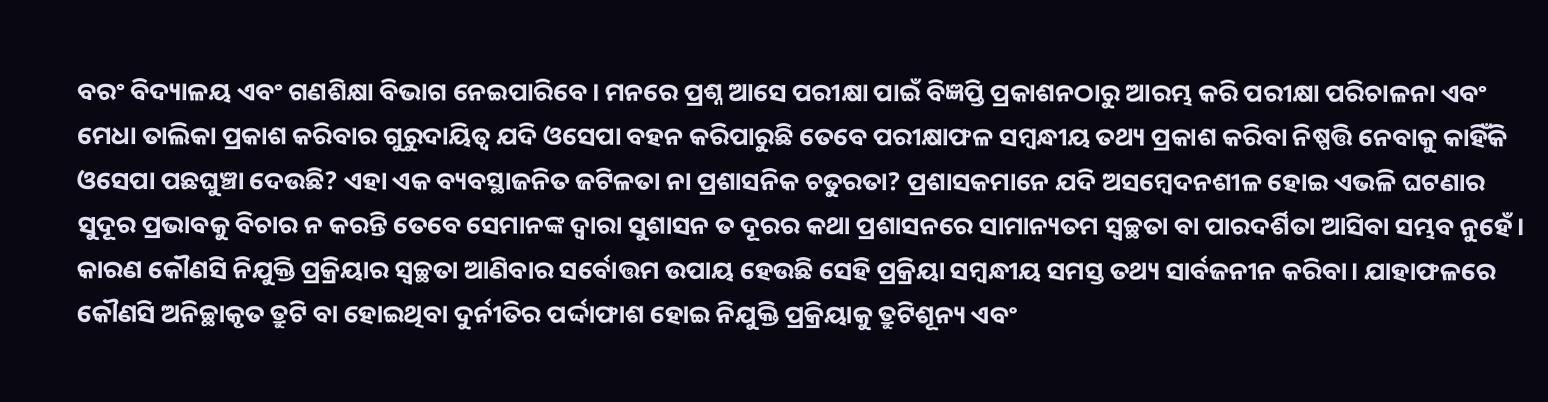ବରଂ ବିଦ୍ୟାଳୟ ଏବଂ ଗଣଶିକ୍ଷା ବିଭାଗ ନେଇପାରିବେ। ମନରେ ପ୍ରଶ୍ନ ଆସେ ପରୀକ୍ଷା ପାଇଁ ବିଜ୍ଞପ୍ତି ପ୍ରକାଶନଠାରୁ ଆରମ୍ଭ କରି ପରୀକ୍ଷା ପରିଚାଳନା ଏବଂ ମେଧା ତାଲିକା ପ୍ରକାଶ କରିବାର ଗୁରୁଦାୟିତ୍ୱ ଯଦି ଓସେପା ବହନ କରିପାରୁଛି ତେବେ ପରୀକ୍ଷାଫଳ ସମ୍ବନ୍ଧୀୟ ତଥ୍ୟ ପ୍ରକାଶ କରିବା ନିଷ୍ପତ୍ତି ନେବାକୁ କାହିଁକି ଓସେପା ପଛଘୁଞ୍ଚା ଦେଉଛି? ଏହା ଏକ ବ୍ୟବସ୍ଥାଜନିତ ଜଟିଳତା ନା ପ୍ରଶାସନିକ ଚତୁରତା? ପ୍ରଶାସକମାନେ ଯଦି ଅସମ୍ବେଦନଶୀଳ ହୋଇ ଏଭଳି ଘଟଣାର ସୁଦୂର ପ୍ରଭାବକୁ ବିଚାର ନ କରନ୍ତି ତେବେ ସେମାନଙ୍କ ଦ୍ୱାରା ସୁଶାସନ ତ ଦୂରର କଥା ପ୍ରଶାସନରେ ସାମାନ୍ୟତମ ସ୍ବଚ୍ଛତା ବା ପାରଦର୍ଶିତା ଆସିବା ସମ୍ଭବ ନୁହେଁ। କାରଣ କୌଣସି ନିଯୁକ୍ତି ପ୍ରକ୍ରିୟାର ସ୍ବଚ୍ଛତା ଆଣିବାର ସର୍ବୋତ୍ତମ ଉପାୟ ହେଉଛି ସେହି ପ୍ରକ୍ରିୟା ସମ୍ବନ୍ଧୀୟ ସମସ୍ତ ତଥ୍ୟ ସାର୍ବଜନୀନ କରିବା। ଯାହାଫଳରେ କୌଣସି ଅନିଚ୍ଛାକୃତ ତ୍ରୁଟି ବା ହୋଇଥିବା ଦୁର୍ନୀତିର ପର୍ଦ୍ଦାଫାଶ ହୋଇ ନିଯୁକ୍ତି ପ୍ରକ୍ରିୟାକୁ ତ୍ରୁଟିଶୂନ୍ୟ ଏବଂ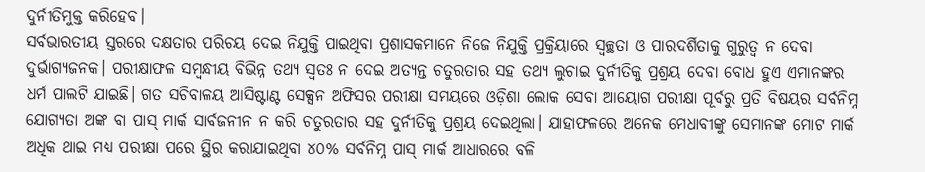ଦୁର୍ନୀତିମୁକ୍ତ କରିହେବ।
ସର୍ବଭାରତୀୟ ସ୍ତରରେ ଦକ୍ଷତାର ପରିଚୟ ଦେଇ ନିଯୁକ୍ତି ପାଇଥିବା ପ୍ରଶାସକମାନେ ନିଜେ ନିଯୁକ୍ତି ପ୍ରକ୍ରିୟାରେ ସ୍ବଚ୍ଛତା ଓ ପାରଦର୍ଶିତାକୁ ଗୁରୁତ୍ୱ ନ ଦେବା ଦୁର୍ଭାଗ୍ୟଜନକ। ପରୀକ୍ଷାଫଳ ସମ୍ବନ୍ଧୀୟ ବିଭିନ୍ନ ତଥ୍ୟ ସ୍ବତଃ ନ ଦେଇ ଅତ୍ୟନ୍ତ ଚତୁରତାର ସହ ତଥ୍ୟ ଲୁଚାଇ ଦୁର୍ନୀତିକୁ ପ୍ରଶ୍ରୟ ଦେବା ବୋଧ ହୁଏ ଏମାନଙ୍କର ଧର୍ମ ପାଲଟି ଯାଇଛି। ଗତ ସଚିବାଳୟ ଆସିଷ୍ଟାଣ୍ଟ ସେକ୍ସନ ଅଫିସର ପରୀକ୍ଷା ସମୟରେ ଓଡ଼ିଶା ଲୋକ ସେବା ଆୟୋଗ ପରୀକ୍ଷା ପୂର୍ବରୁ ପ୍ରତି ବିଷୟର ସର୍ବନିମ୍ନ ଯୋଗ୍ୟତା ଅଙ୍କ ବା ପାସ୍‌ ମାର୍କ ସାର୍ବଜନୀନ ନ କରି ଚତୁରତାର ସହ ଦୁର୍ନୀତିକୁ ପ୍ରଶ୍ରୟ ଦେଇଥିଲା। ଯାହାଫଳରେ ଅନେକ ମେଧାବୀଙ୍କୁ ସେମାନଙ୍କ ମୋଟ ମାର୍କ ଅଧିକ ଥାଇ ମଧ୍ୟ ପରୀକ୍ଷା ପରେ ସ୍ଥିର କରାଯାଇଥିବା ୪୦% ସର୍ବନିମ୍ନ ପାସ୍‌ ମାର୍କ ଆଧାରରେ ବଳି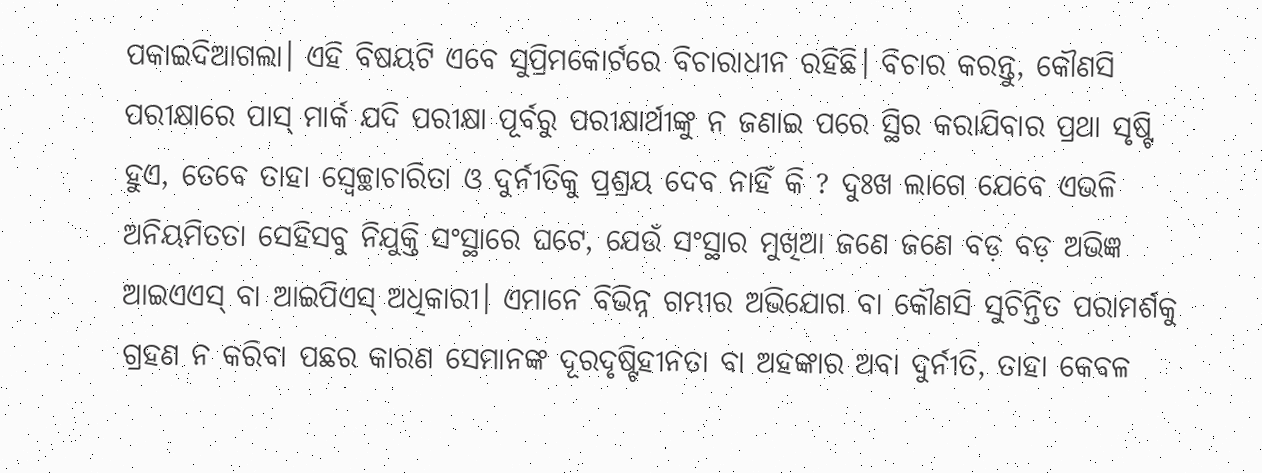ପକାଇଦିଆଗଲା। ଏହି ବିଷୟଟି ଏବେ ସୁପ୍ରିମକୋର୍ଟରେ ବିଚାରାଧୀନ ରହିଛି। ବିଚାର କରନ୍ତୁ, କୌଣସି ପରୀକ୍ଷାରେ ପାସ୍‌ ମାର୍କ ଯଦି ପରୀକ୍ଷା ପୂର୍ବରୁ ପରୀକ୍ଷାର୍ଥୀଙ୍କୁ ନ ଜଣାଇ ପରେ ସ୍ଥିର କରାଯିବାର ପ୍ରଥା ସୃଷ୍ଟି ହୁଏ, ତେବେ ତାହା ସ୍ବେଚ୍ଛାଚାରିତା ଓ ଦୁର୍ନୀତିକୁ ପ୍ରଶ୍ରୟ ଦେବ ନାହିଁ କି ? ଦୁଃଖ ଲାଗେ ଯେବେ ଏଭଳି ଅନିୟମିତତା ସେହିସବୁ ନିଯୁକ୍ତି ସଂସ୍ଥାରେ ଘଟେ, ଯେଉଁ ସଂସ୍ଥାର ମୁଖିଆ ଜଣେ ଜଣେ ବଡ଼ ବଡ଼ ଅଭିଜ୍ଞ ଆଇଏଏସ୍‌ ବା ଆଇପିଏସ୍‌ ଅଧିକାରୀ। ଏମାନେ ବିଭିନ୍ନ ଗମ୍ଭୀର ଅଭିଯୋଗ ବା କୌଣସି ସୁଚିନ୍ତିତ ପରାମର୍ଶକୁ ଗ୍ରହଣ ନ କରିବା ପଛର କାରଣ ସେମାନଙ୍କ ଦୂରଦୃଷ୍ଟିହୀନତା ବା ଅହଙ୍କାର ଅବା ଦୁର୍ନୀତି, ତାହା କେବଳ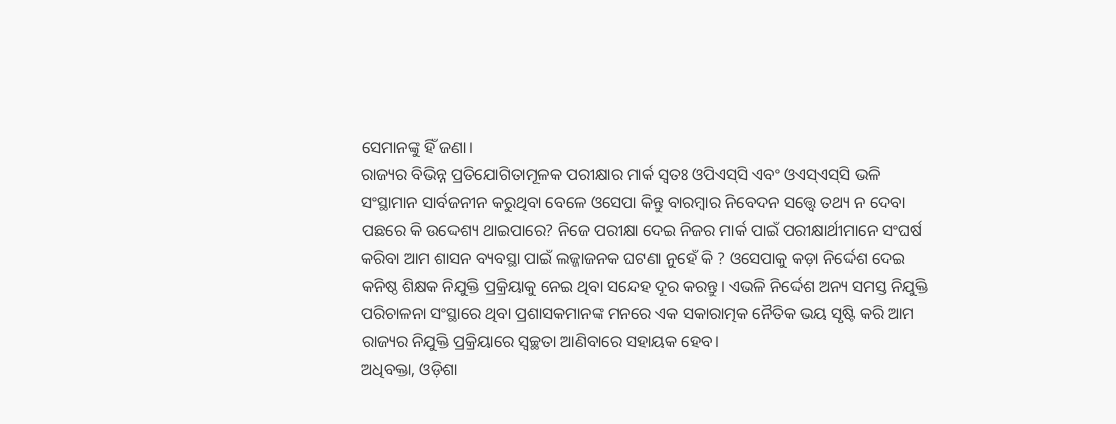ସେମାନଙ୍କୁ ହିଁ ଜଣା।
ରାଜ୍ୟର ବିଭିନ୍ନ ପ୍ରତିଯୋଗିତାମୂଳକ ପରୀକ୍ଷାର ମାର୍କ ସ୍ବତଃ ଓପିଏସ୍‌ସି ଏବଂ ଓଏସ୍‌ଏସ୍‌ସି ଭଳି ସଂସ୍ଥାମାନ ସାର୍ବଜନୀନ କରୁଥିବା ବେଳେ ଓସେପା କିନ୍ତୁ ବାରମ୍ବାର ନିବେଦନ ସତ୍ତ୍ୱେ ତଥ୍ୟ ନ ଦେବା ପଛରେ କି ଉଦ୍ଦେଶ୍ୟ ଥାଇପାରେ? ନିଜେ ପରୀକ୍ଷା ଦେଇ ନିଜର ମାର୍କ ପାଇଁ ପରୀକ୍ଷାର୍ଥୀମାନେ ସଂଘର୍ଷ କରିବା ଆମ ଶାସନ ବ୍ୟବସ୍ଥା ପାଇଁ ଲଜ୍ଜାଜନକ ଘଟଣା ନୁହେଁ କି ? ଓସେପାକୁ କଡ଼ା ନିର୍ଦ୍ଦେଶ ଦେଇ କନିଷ୍ଠ ଶିକ୍ଷକ ନିଯୁକ୍ତି ପ୍ରକ୍ରିୟାକୁ ନେଇ ଥିବା ସନ୍ଦେହ ଦୂର କରନ୍ତୁ। ଏଭଳି ନିର୍ଦ୍ଦେଶ ଅନ୍ୟ ସମସ୍ତ ନିଯୁକ୍ତି ପରିଚାଳନା ସଂସ୍ଥାରେ ଥିବା ପ୍ରଶାସକମାନଙ୍କ ମନରେ ଏକ ସକାରାତ୍ମକ ନୈତିକ ଭୟ ସୃଷ୍ଟି କରି ଆମ ରାଜ୍ୟର ନିଯୁକ୍ତି ପ୍ରକ୍ରିୟାରେ ସ୍ବଚ୍ଛତା ଆଣିବାରେ ସହାୟକ ହେବ।
ଅଧିବକ୍ତା, ଓଡ଼ିଶା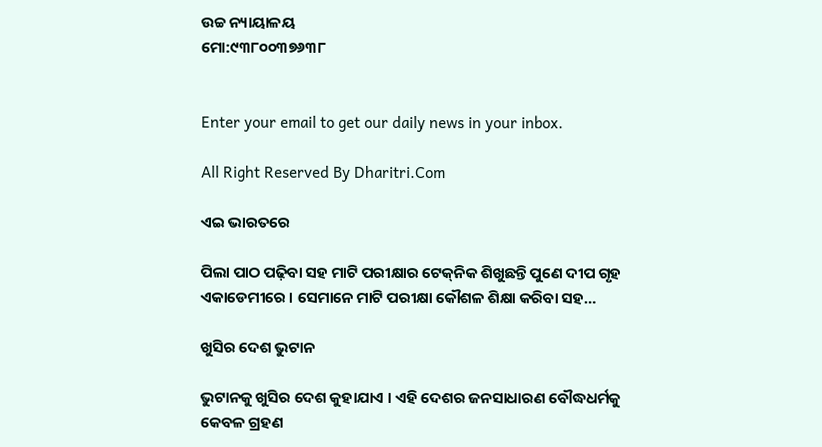ଉଚ୍ଚ ନ୍ୟାୟାଳୟ
ମୋ:୯୩୮୦୦୩୭୬୩୮


Enter your email to get our daily news in your inbox.

All Right Reserved By Dharitri.Com

ଏଇ ଭାରତରେ

ପିଲା ପାଠ ପଢ଼ିବା ସହ ମାଟି ପରୀକ୍ଷାର ଟେକ୍‌ନିକ ଶିଖୁଛନ୍ତି ପୁଣେ ଦୀପ ଗୃହ ଏକାଡେମୀରେ । ସେମାନେ ମାଟି ପରୀକ୍ଷା କୌଶଳ ଶିକ୍ଷା କରିବା ସହ…

ଖୁସିର ଦେଶ ଭୁଟାନ

ଭୁଟାନକୁ ଖୁସିର ଦେଶ କୁହାଯାଏ । ଏହି ଦେଶର ଜନସାଧାରଣ ବୌଦ୍ଧଧର୍ମକୁ କେବଳ ଗ୍ରହଣ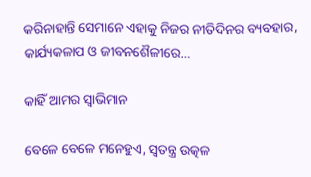କରିନାହାନ୍ତି ସେମାନେ ଏହାକୁ ନିଜର ନୀତିଦିନର ବ୍ୟବହାର, କାର୍ଯ୍ୟକଳାପ ଓ ଜୀବନଶୈଳୀରେ…

କାହିଁ ଆମର ସ୍ବାଭିମାନ

ବେଳେ ବେଳେ ମନେହୁଏ, ସ୍ବତନ୍ତ୍ର ଉତ୍କଳ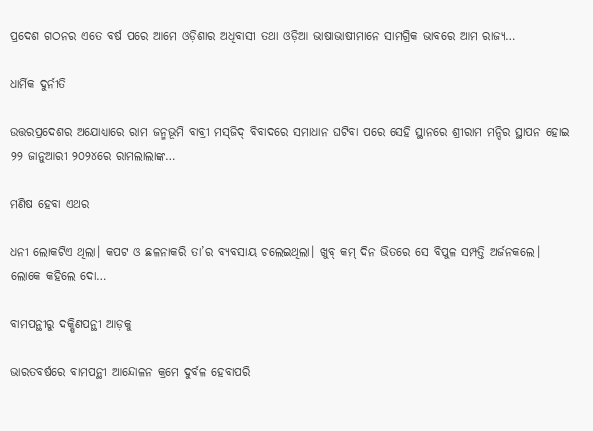ପ୍ରଦେଶ ଗଠନର ଏତେ ବର୍ଷ ପରେ ଆମେ ଓଡ଼ିଶାର ଅଧିବାସୀ ତଥା ଓଡ଼ିଆ ଭାଷାଭାଷୀମାନେ ସାମଗ୍ରିକ ଭାବରେ ଆମ ରାଜ୍ୟ…

ଧାର୍ମିକ ଦୁର୍ନୀତି

ଉତ୍ତରପ୍ରଦେଶର ଅଯୋଧ୍ୟାରେ ରାମ ଜନ୍ମଭୂମି ବାବ୍ରୀ ମସ୍‌ଜିଦ୍‌ ବିବାଦରେ ସମାଧାନ ଘଟିବା ପରେ ସେହି ସ୍ଥାନରେ ଶ୍ରୀରାମ ମନ୍ଦିର ସ୍ଥାପନ ହୋଇ ୨୨ ଜାନୁଆରୀ ୨୦୨୪ରେ ରାମଲାଲାଙ୍କ…

ମଣିଷ ହେବା ଏଥର

ଧନୀ ଲୋକଟିଏ ଥିଲା। କପଟ ଓ ଛଳନାକରି ତା’ର ବ୍ୟବସାୟ ଚଲେଇଥିଲା। ଖୁବ୍‌ କମ୍‌ ଦିନ ଭିତରେ ସେ ବିପୁଳ ସମ୍ପତ୍ତି ଅର୍ଜନକଲେ। ଲୋକେ କହିଲେ ଦୋ…

ବାମପନ୍ଥୀରୁ ଦକ୍ଷିଣପନ୍ଥୀ ଆଡ଼କୁ

ଭାରତବର୍ଷରେ ବାମପନ୍ଥୀ ଆନ୍ଦୋଳନ କ୍ରମେ ଦୁର୍ବଳ ହେବାପରି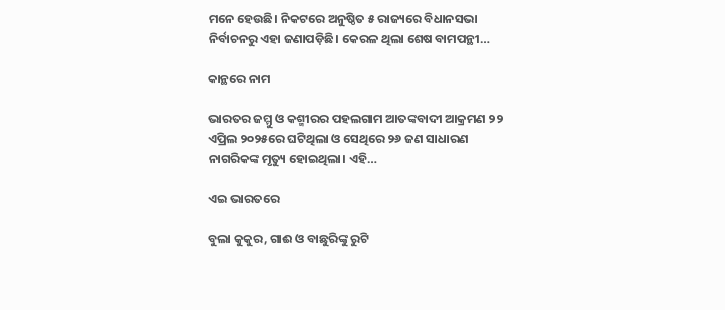ମନେ ହେଉଛି। ନିକଟରେ ଅନୁଷ୍ଠିତ ୫ ରାଜ୍ୟରେ ବିଧାନସଭା ନିର୍ବାଚନରୁ ଏହା ଜଣାପଡ଼ିଛି। କେରଳ ଥିଲା ଶେଷ ବାମପନ୍ଥୀ…

କାନ୍ଥରେ ନାମ

ଭାରତର ଜମ୍ମୁ ଓ କଶ୍ମୀରର ପହଲଗାମ ଆତଙ୍କବାଦୀ ଆକ୍ରମଣ ୨୨ ଏପ୍ରିଲ ୨୦୨୫ରେ ଘଟିଥିଲା ଓ ସେଥିରେ ୨୬ ଜଣ ସାଧାରଣ ନାଗରିକଙ୍କ ମୃତ୍ୟୁ ହୋଇଥିଲା। ଏହି…

ଏଇ ଭାରତରେ

ବୁଲା କୁକୁର, ଗାଈ ଓ ବାଛୁରିଙ୍କୁ ରୁଟି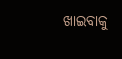ଖାଇବାକୁ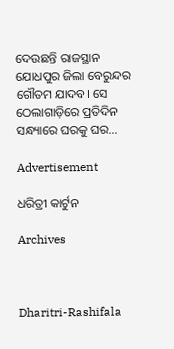ଦେଉଛନ୍ତି ରାଜସ୍ଥାନ ଯୋଧପୁର ଜିଲା ବେରୁନ୍ଦର ଗୌତମ ଯାଦବ। ସେ ଠେଲାଗାଡ଼ିରେ ପ୍ରତିଦିନ ସନ୍ଧ୍ୟାରେ ଘରକୁ ଘର…

Advertisement

ଧରିତ୍ରୀ କାର୍ଟୁନ

Archives



Dharitri-Rashifala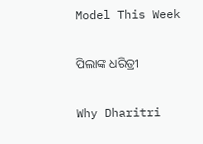Model This Week

ପିଲାଙ୍କ ଧରିତ୍ରୀ

Why Dharitri